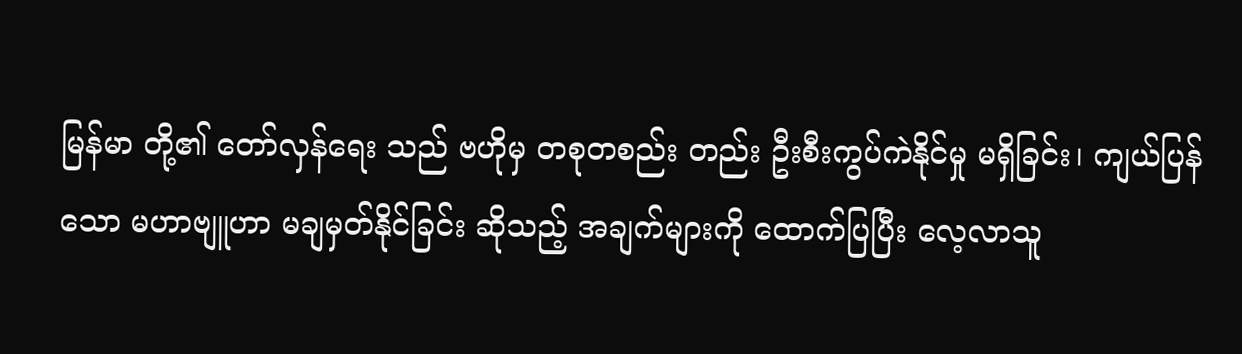မြန်မာ တို့၏ တော်လှန်ရေး သည် ဗဟိုမှ တစုတစည်း တည်း ဦးစီးကွပ်ကဲနိုင်မှု မရှိခြင်း၊ ကျယ်ပြန်သော မဟာဗျူဟာ မချမှတ်နိုင်ခြင်း ဆိုသည့် အချက်များကို ထောက်ပြပြီး လေ့လာသူ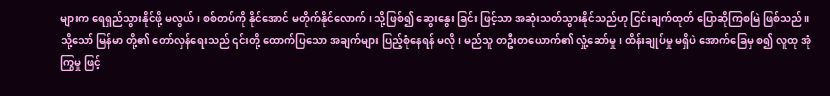များက ရေရှည်သွားနိုင်ဖို့ မလွယ်၊ စစ်တပ်ကို နိုင်အောင် မတိုက်နိုင်လောက်၊ သို့ဖြစ်၍ ဆွေးနွေး ခြင်း ဖြင့်သာ အဆုံးသတ်သွားနိုင်သည်ဟု ငြင်းချက်ထုတ် ပြောဆိုကြစမြဲ ဖြစ်သည်။
သို့သော် မြန်မာ တို့၏ တော်လှန်ရေးသည် ၎င်းတို့ ထောက်ပြသော အချက်များ ပြည့်စုံနေရန် မလို၊ မည်သူ တဦးတယောက်၏ လှုံ့ဆော်မှု၊ ထိန်းချုပ်မှု မရှိပဲ အောက်ခြေမှ စ၍ လူထု အုံကြွမှု ဖြင့်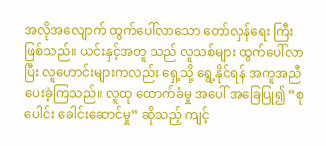အလိုအလျောက် ထွက်ပေါ်လာသော တော်လှန်ရေး ကြီး ဖြစ်သည်။ ယင်းနှင့်အတူ သည် လူသစ်များ ထွက်ပေါ်လာပြီး လူဟောင်းများကလည်း ရှေ့သို့ ရွေ့နိုင်ရန် အကူအညီ ပေးခဲ့ကြသည်။ လူထု ထောက်ခံမှု အပေါ် အခြေပြု၍ “စုပေါင်း ခေါင်းဆောင်မှု” ဆိုသည့် ကျင့်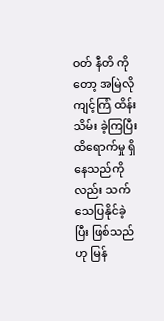ဝတ် နီတိ ကို တော့ အမြဲလို ကျင့်ကြံ ထိန်းသိမ်း ခဲ့ကြပြီး ထိရောက်မှု ရှိနေသည်ကိုလည်း သက်သေပြနိုင်ခဲ့ပြီး ဖြစ်သည်ဟု မြန်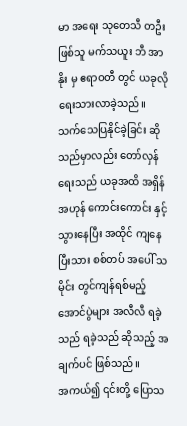မာ အရေး သုတေသီ တဦး ဖြစ်သူ မက်သယူး ဘီ အာနိုး မှ ဧရာဝတီ တွင် ယခုလို ရေးသားလာခဲ့သည်။
သက်သေပြနိုင်ခဲ့ခြင်း ဆိုသည်မှာလည်း တော်လှန်ရေးသည် ယခုအထိ အရှိန်အဟုန် ကောင်းကောင်း နှင့် သွားနေပြီး အထိုင် ကျနေပြီးသား စစ်တပ် အပေါ် သမိုင်း တွင်ကျန်ရစ်မည့် အောင်ပွဲများ အလီလီ ရခဲ့သည် ရခဲ့သည် ဆိုသည့် အချက်ပင် ဖြစ်သည်။
အကယ်၍ ၎င်းတို့ ပြောသ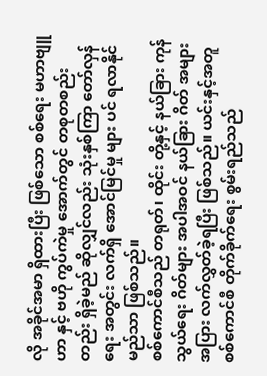လို အခိုင်အမာ ရှိထားပြီး ဖြစ်သော စစ်ရေး မဟာဗျူဟာ နှင့် ဗဟို ကွပ်ကဲမှု အောက်တွင် တစုတစည်း တည်း ရှိခဲ့မည် ဆိုလျှင်လည်း သုံးနှစ်ကြာ တော်လှန်ရေး အတွင်း လက်ရှိ အောင်မြင်မှု များ ပင် ရလာနိုင်မည်သာ ဖြစ်သည်။
စစ်ကောင်စီသည် တရုတ်၊ ထိုင်း တို့နှင့် နယ်ခြား ကုန်သွယ်ရေး ဂိတ်များ အပါအဝင် နယ်ခြား ဂိတ် အများအပြား လက်လွှတ်ခဲ့ရပြီး ဖြစ်သည်။ ယင်းနှင့်အတူ စစ်ကောင်စီ တိုက်ခိုက်ရေး စွမ်းရည်သည်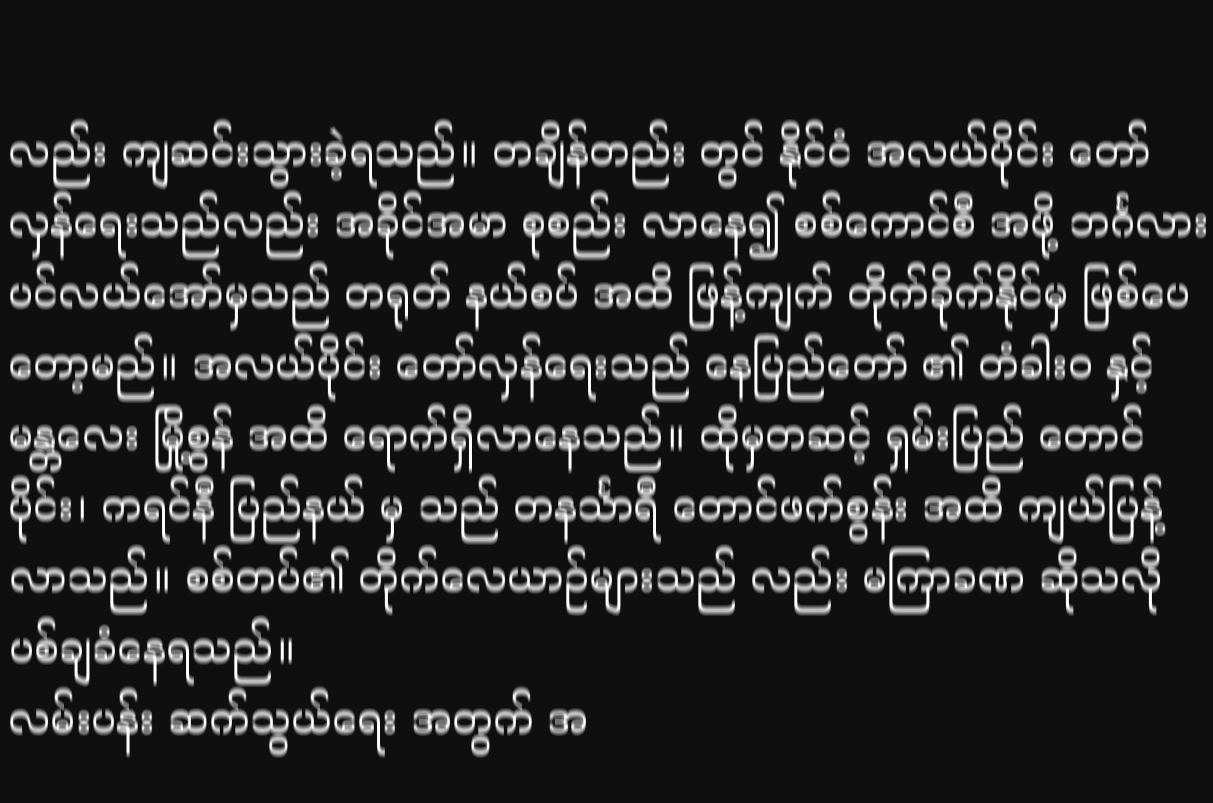လည်း ကျဆင်းသွားခဲ့ရသည်။ တချိန်တည်း တွင် နိုင်ငံ အလယ်ပိုင်း တော်လှန်ရေးသည်လည်း အခိုင်အမာ စုစည်း လာနေ၍ စစ်ကောင်စီ အဖို့ ဘင်္ဂလား ပင်လယ်အော်မှသည် တရုတ် နယ်စပ် အထိ ဖြန့်ကျက် တိုက်ခိုက်နိုင်မှ ဖြစ်ပေတော့မည်။ အလယ်ပိုင်း တော်လှန်ရေးသည် နေပြည်တော် ၏ တံခါးဝ နှင့် မန္တလေး မြို့စွန် အထိ ရောက်ရှိလာနေသည်။ ထိုမှတဆင့် ရှမ်းပြည် တောင်ပိုင်း၊ ကရင်နီ ပြည်နယ် မှ သည် တနင်္သာရီ တောင်ဖက်စွန်း အထိ ကျယ်ပြန့်လာသည်။ စစ်တပ်၏ တိုက်လေယာဉ်များသည် လည်း မကြာခဏ ဆိုသလို ပစ်ချခံနေရသည်။
လမ်းပန်း ဆက်သွယ်ရေး အတွက် အ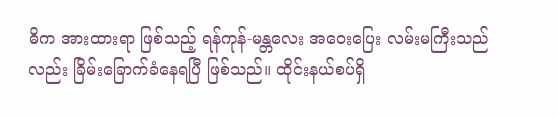ဓိက အားထားရာ ဖြစ်သည့် ရန်ကုန်-မန္တလေး အဝေးပြေး လမ်းမကြီးသည်လည်း ခြိမ်းခြောက်ခံနေရပြီ ဖြစ်သည်။ ထိုင်းနယ်စပ်ရှိ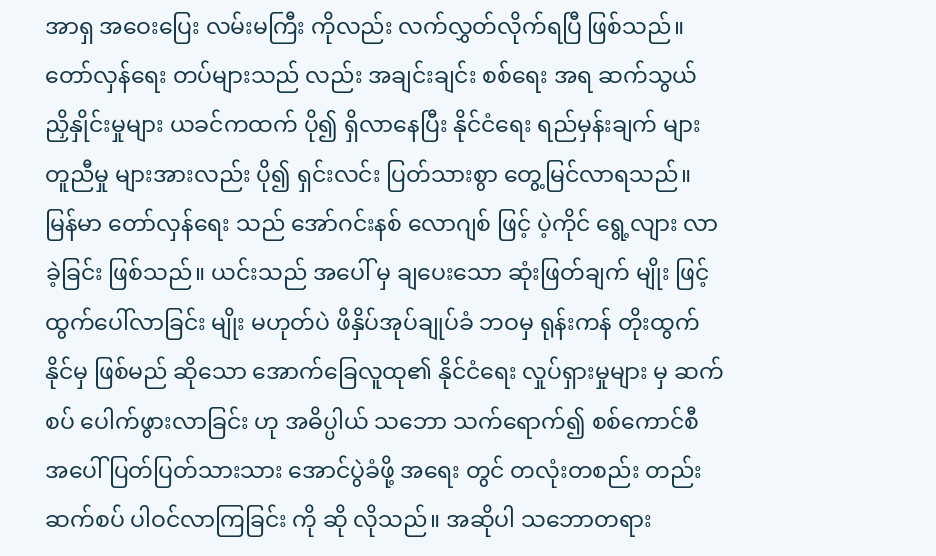အာရှ အဝေးပြေး လမ်းမကြီး ကိုလည်း လက်လွှတ်လိုက်ရပြီ ဖြစ်သည်။ တော်လှန်ရေး တပ်များသည် လည်း အချင်းချင်း စစ်ရေး အရ ဆက်သွယ် ညှိနှိုင်းမှုများ ယခင်ကထက် ပို၍ ရှိလာနေပြီး နိုင်ငံရေး ရည်မှန်းချက် များ တူညီမှု များအားလည်း ပို၍ ရှင်းလင်း ပြတ်သားစွာ တွေ့မြင်လာရသည်။
မြန်မာ တော်လှန်ရေး သည် အော်ဂင်းနစ် လောဂျစ် ဖြင့် ပဲ့ကိုင် ရွေ့လျား လာခဲ့ခြင်း ဖြစ်သည်။ ယင်းသည် အပေါ် မှ ချပေးသော ဆုံးဖြတ်ချက် မျိုး ဖြင့် ထွက်ပေါ်လာခြင်း မျိုး မဟုတ်ပဲ ဖိနှိပ်အုပ်ချုပ်ခံ ဘဝမှ ရုန်းကန် တိုးထွက်နိုင်မှ ဖြစ်မည် ဆိုသော အောက်ခြေလူထု၏ နိုင်ငံရေး လှုပ်ရှားမှုများ မှ ဆက်စပ် ပေါက်ဖွားလာခြင်း ဟု အဓိပ္ပါယ် သဘော သက်ရောက်၍ စစ်ကောင်စီ အပေါ် ပြတ်ပြတ်သားသား အောင်ပွဲခံဖို့ အရေး တွင် တလုံးတစည်း တည်း ဆက်စပ် ပါဝင်လာကြခြင်း ကို ဆို လိုသည်။ အဆိုပါ သဘောတရား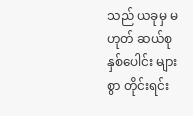သည် ယခုမှ မဟုတ် ဆယ်စုနှစ်ပေါင်း များစွာ တိုင်းရင်း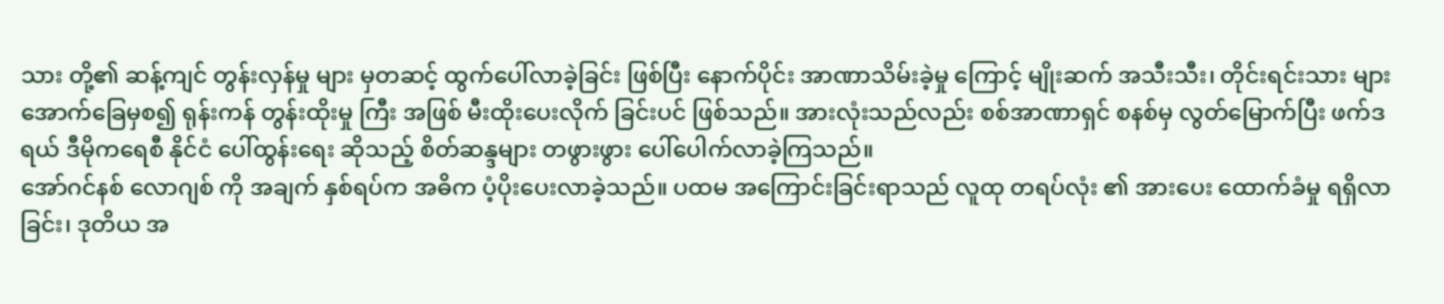သား တို့၏ ဆန့်ကျင် တွန်းလှန်မှု များ မှတဆင့် ထွက်ပေါ်လာခဲ့ခြင်း ဖြစ်ပြီး နောက်ပိုင်း အာဏာသိမ်းခဲ့မှု ကြောင့် မျိုးဆက် အသီးသီး၊ တိုင်းရင်းသား များ အောက်ခြေမှစ၍ ရုန်းကန် တွန်းထိုးမှု ကြီး အဖြစ် မီးထိုးပေးလိုက် ခြင်းပင် ဖြစ်သည်။ အားလုံးသည်လည်း စစ်အာဏာရှင် စနစ်မှ လွတ်မြောက်ပြီး ဖက်ဒရယ် ဒီမိုကရေစီ နိုင်ငံ ပေါ်ထွန်းရေး ဆိုသည့် စိတ်ဆန္ဒများ တဖွားဖွား ပေါ်ပေါက်လာခဲ့ကြသည်။
အော်ဂင်နစ် လောဂျစ် ကို အချက် နှစ်ရပ်က အဓိက ပံ့ပိုးပေးလာခဲ့သည်။ ပထမ အကြောင်းခြင်းရာသည် လူထု တရပ်လုံး ၏ အားပေး ထောက်ခံမှု ရရှိလာခြင်း၊ ဒုတိယ အ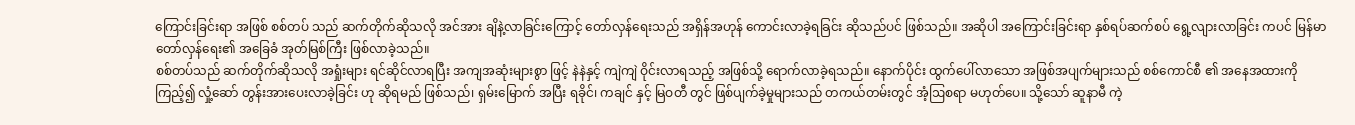ကြောင်းခြင်းရာ အဖြစ် စစ်တပ် သည် ဆက်တိုက်ဆိုသလို အင်အား ချိနဲ့လာခြင်းကြောင့် တော်လှန်ရေးသည် အရှိန်အဟုန် ကောင်းလာခဲ့ရခြင်း ဆိုသည်ပင် ဖြစ်သည်။ အဆိုပါ အကြောင်းခြင်းရာ နှစ်ရပ်ဆက်စပ် ရွေ့လျားလာခြင်း ကပင် မြန်မာ တော်လှန်ရေး၏ အခြေခံ အုတ်မြစ်ကြီး ဖြစ်လာခဲ့သည်။
စစ်တပ်သည် ဆက်တိုက်ဆိုသလို အရှုံးများ ရင်ဆိုင်လာရပြီး အကျအဆုံးများစွာ ဖြင့် နဲနဲနှင့် ကျဲကျဲ ဝိုင်းလာရသည့် အဖြစ်သို့ ရောက်လာခဲ့ရသည်။ နောက်ပိုင်း ထွက်ပေါ်လာသော အဖြစ်အပျက်များသည် စစ်ကောင်စီ ၏ အနေအထားကို ကြည့်၍ လှုံ့ဆော် တွန်းအားပေးလာခဲ့ခြင်း ဟု ဆိုရမည် ဖြစ်သည်၊ ရှမ်းမြောက် အပြီး ရခိုင်၊ ကချင် နှင့် မြဝတီ တွင် ဖြစ်ပျက်ခဲ့မှုများသည် တကယ်တမ်းတွင် အံ့ဩစရာ မဟုတ်ပေ။ သို့သော် ဆူနာမီ ကဲ့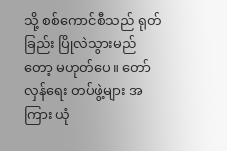သို့ စစ်ကောင်စီသည် ရုတ်ခြည်း ပြိုလဲသွားမည်တော့ မဟုတ်ပေ။ တော်လှန်ရေး တပ်ဖွဲ့များ အကြား ယုံ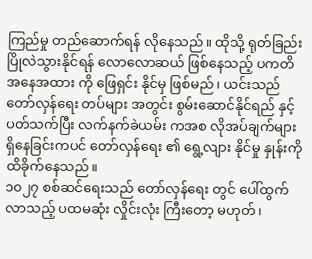ကြည်မှု တည်ဆောက်ရန် လိုနေသည်။ ထိုသို့ ရုတ်ခြည်း ပြိုလဲသွားနိုင်ရန် လောလောဆယ် ဖြစ်နေသည့် ပကတိ အနေအထား ကို ဖြေရှင်း နိုင်မှ ဖြစ်မည်၊ ယင်းသည် တော်လှန်ရေး တပ်များ အတွင်း စွမ်းဆောင်နိုင်ရည် နှင့် ပတ်သက်ပြီး လက်နက်ခဲယမ်း ကအစ လိုအပ်ချက်များ ရှိနေခြင်းကပင် တော်လှန်ရေး ၏ ရွေ့လျား နိုင်မှု နှုန်းကို ထိခိုက်နေသည်။
၁၀၂၇ စစ်ဆင်ရေးသည် တော်လှန်ရေး တွင် ပေါ်ထွက်လာသည့် ပထမဆုံး လှိုင်းလုံး ကြီးတော့ မဟုတ်၊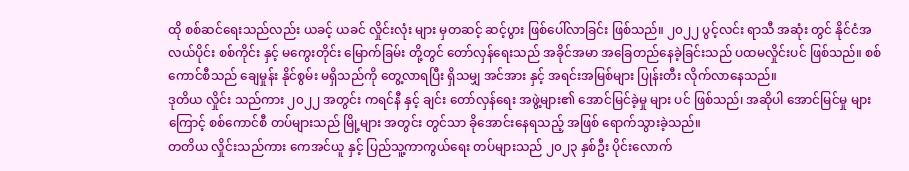ထို စစ်ဆင်ရေးသည်လည်း ယခင့် ယခင် လှိုင်းလုံး များ မှတဆင့် ဆင့်ပွား ဖြစ်ပေါ်လာခြင်း ဖြစ်သည်။ ၂၀၂၂ ပွင့်လင်း ရာသီ အဆုံး တွင် နိုင်ငံအလယ်ပိုင်း စစ်ကိုင်း နှင့် မကွေးတိုင်း မြောက်ခြမ်း တို့တွင် တော်လှန်ရေးသည် အခိုင်အမာ အခြေတည်နေခဲ့ခြင်းသည် ပထမလှိုင်းပင် ဖြစ်သည်။ စစ်ကောင်စီသည် ချေမှုန်း နိုင်စွမ်း မရှိသည်ကို တွေ့လာရပြီး ရှိသမျှ အင်အား နှင့် အရင်းအမြစ်များ ပြုန်းတီး လိုက်လာနေသည်။
ဒုတိယ လှိုင်း သည်ကား ၂၀၂၂ အတွင်း ကရင်နီ နှင့် ချင်း တော်လှန်ရေး အဖွဲ့များ၏ အောင်မြင်ခဲ့မှု များ ပင် ဖြစ်သည်၊ အဆိုပါ အောင်မြင်မှု များ ကြောင့် စစ်ကောင်စီ တပ်များသည် မြို့များ အတွင်း တွင်သာ ခိုအောင်းနေရသည့် အဖြစ် ရောက်သွားခဲ့သည်။
တတိယ လှိုင်းသည်ကား ကေအင်ယူ နှင့် ပြည်သူ့ကာကွယ်ရေး တပ်များသည် ၂၀၂၃ နှစ်ဦး ပိုင်းလောက်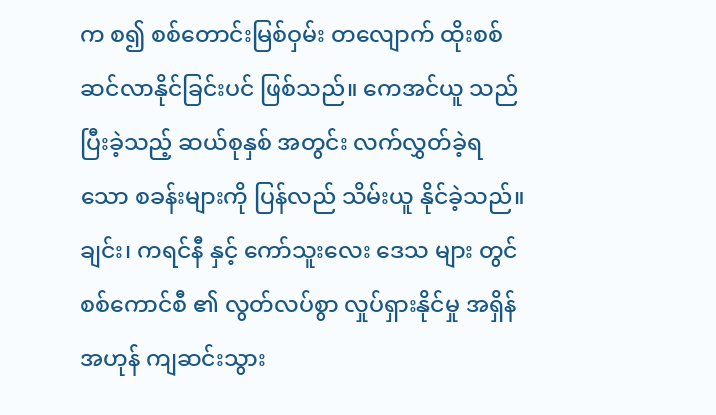က စ၍ စစ်တောင်းမြစ်ဝှမ်း တလျောက် ထိုးစစ် ဆင်လာနိုင်ခြင်းပင် ဖြစ်သည်။ ကေအင်ယူ သည် ပြီးခဲ့သည့် ဆယ်စုနှစ် အတွင်း လက်လွှတ်ခဲ့ရသော စခန်းများကို ပြန်လည် သိမ်းယူ နိုင်ခဲ့သည်။ ချင်း၊ ကရင်နီ နှင့် ကော်သူးလေး ဒေသ များ တွင် စစ်ကောင်စီ ၏ လွတ်လပ်စွာ လှုပ်ရှားနိုင်မှု အရှိန်အဟုန် ကျဆင်းသွား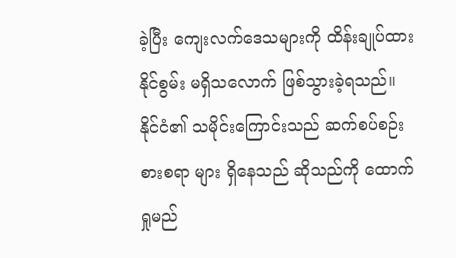ခဲ့ပြီး ကျေးလက်ဒေသများကို ထိန်းချုပ်ထားနိုင်စွမ်း မရှိသလောက် ဖြစ်သွားခဲ့ရသည်။
နိုင်ငံ၏ သမိုင်းကြောင်းသည် ဆက်စပ်စဉ်းစားစရာ များ ရှိနေသည် ဆိုသည်ကို ထောက်ရှုမည်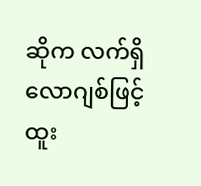ဆိုက လက်ရှိ လောဂျစ်ဖြင့် ထူး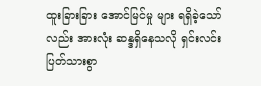ထူးခြားခြား အောင်မြင်မှု များ ရရှိခဲ့သော်လည်း အားလုံး ဆန္ဒရှိနေသလို ရှင်းလင်း ပြတ်သားစွာ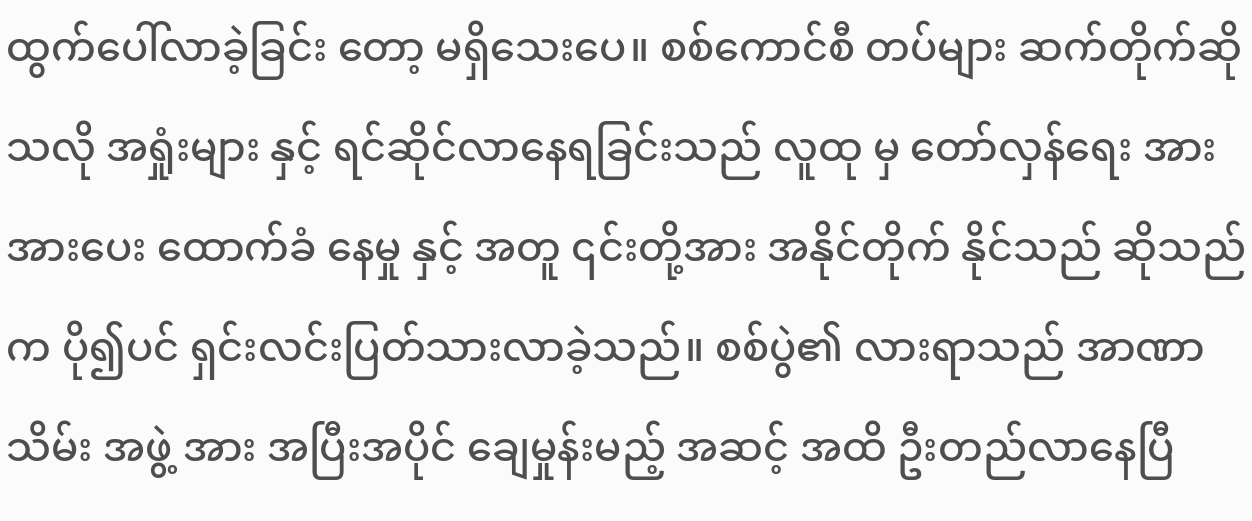ထွက်ပေါ်လာခဲ့ခြင်း တော့ မရှိသေးပေ။ စစ်ကောင်စီ တပ်များ ဆက်တိုက်ဆိုသလို အရှုံးများ နှင့် ရင်ဆိုင်လာနေရခြင်းသည် လူထု မှ တော်လှန်ရေး အား အားပေး ထောက်ခံ နေမှု နှင့် အတူ ၎င်းတို့အား အနိုင်တိုက် နိုင်သည် ဆိုသည်က ပို၍ပင် ရှင်းလင်းပြတ်သားလာခဲ့သည်။ စစ်ပွဲ၏ လားရာသည် အာဏာသိမ်း အဖွဲ့ အား အပြီးအပိုင် ချေမှုန်းမည့် အဆင့် အထိ ဦးတည်လာနေပြီ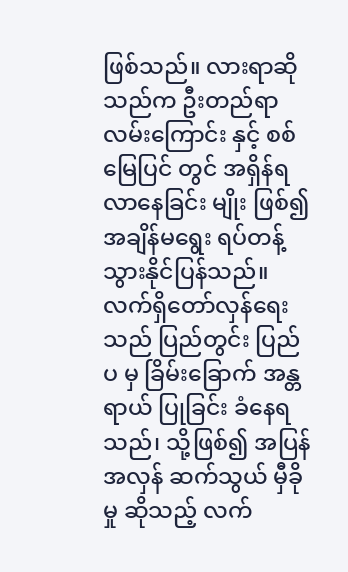ဖြစ်သည်။ လားရာဆိုသည်က ဦးတည်ရာ လမ်းကြောင်း နှင့် စစ်မြေပြင် တွင် အရှိန်ရလာနေခြင်း မျိုး ဖြစ်၍ အချိန်မရွေး ရပ်တန့်သွားနိုင်ပြန်သည်။
လက်ရှိတော်လှန်ရေးသည် ပြည်တွင်း ပြည်ပ မှ ခြိမ်းခြောက် အန္တရာယ် ပြုခြင်း ခံနေရသည်၊ သို့ဖြစ်၍ အပြန်အလှန် ဆက်သွယ် မှီခိုမှု ဆိုသည့် လက်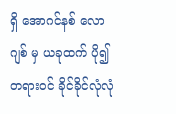ရှိ အောဂင်နစ် လောဂျစ် မှ ယခုထက် ပို၍ တရားဝင် ခိုင်ခိုင်လုံလုံ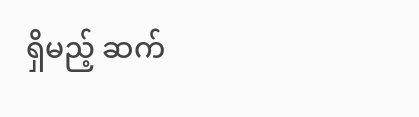ရှိမည့် ဆက်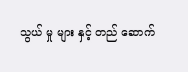သွယ် မှု များ နှင့် တည် ဆောက်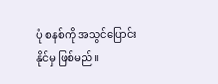ပုံ စနစ်ကို အသွင်ပြောင်း နိုင်မှ ဖြစ်မည်။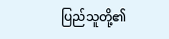ပြည်သူတို့၏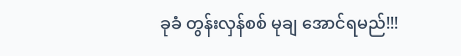ခုခံ တွန်းလှန်စစ် မုချ အောင်ရမည်!!!